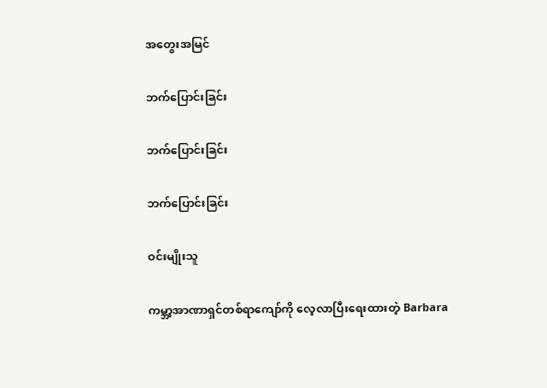အတွေးအမြင်

ဘက်ပြောင်းခြင်း

ဘက်ပြောင်းခြင်း

ဘက်ပြောင်းခြင်း

ဝင်းမျိုးသူ

ကမ္ဘာ့အာဏာရှင်တစ်ရာကျော်ကို လေ့လာပြီးရေးထားတဲ့ Barbara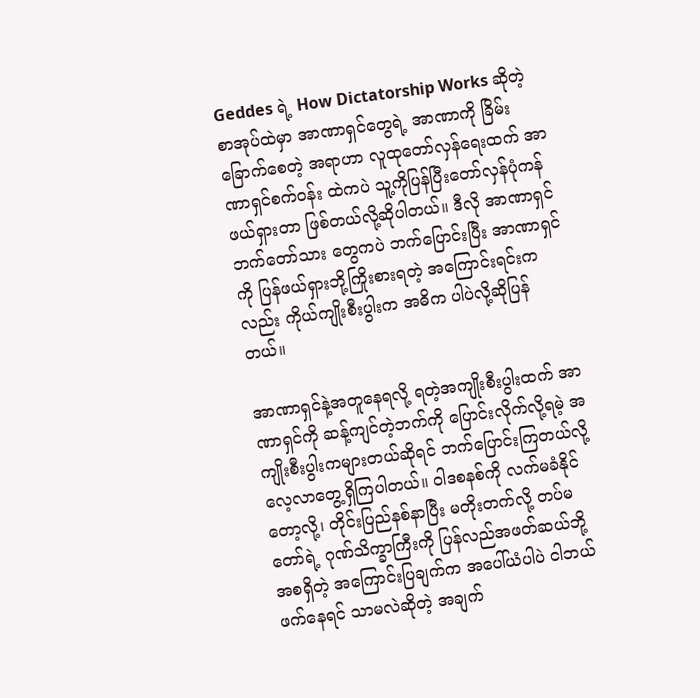Geddes ရဲ့ How Dictatorship Works ဆိုတဲ့စာအုပ်ထဲမှာ အာဏာရှင်တွေရဲ့ အာဏာကို ခြိမ်းခြောက်စေတဲ့ အရာဟာ လူထုတော်လှန်ရေးထက် အာဏာရှင်စက်ဝန်း ထဲကပဲ သူ့ကိုပြန်ပြီးတော်လှန်ပုံကန်ဖယ်ရှားတာ ဖြစ်တယ်လို့ဆိုပါတယ်။ ဒီလို အာဏာရှင် ဘက်တော်သား တွေကပဲ ဘက်ပြောင်းပြီး အာဏာရှင်ကို ပြန်ဖယ်ရှားဘို့ကြိုးစားရတဲ့ အကြောင်းရင်းကလည်း ကိုယ်ကျိုးစီးပွါးက အဓိက ပါပဲလို့ဆိုပြန်တယ်။

အာဏာရှင်နဲ့အတူနေရလို့ ရတဲ့အကျိုးစီးပွါးထက် အာဏာရှင်ကို ဆန့်ကျင်တဲ့ဘက်ကို ပြောင်းလိုက်လို့ရမဲ့ အကျိုးစီးပွါးကများတယ်ဆိုရင် ဘက်ပြောင်းကြတယ်လို့ လေ့လာတွေ့ရှိကြပါတယ်။ ဝါဒစနစ်ကို လက်မခံနိုင်တော့လို့၊ တိုင်းပြည်နစ်နာပြီး မတိုးတက်လို့ တပ်မတော်ရဲ့ ဂုဏ်သိက္ခာကြီးကို ပြန်လည်အဖတ်ဆယ်ဘို့ အစရှိတဲ့ အကြောင်းပြချက်က အပေါ်ယံပါပဲ ငါဘယ်ဖက်နေရင် သာမလဲဆိုတဲ့ အချက်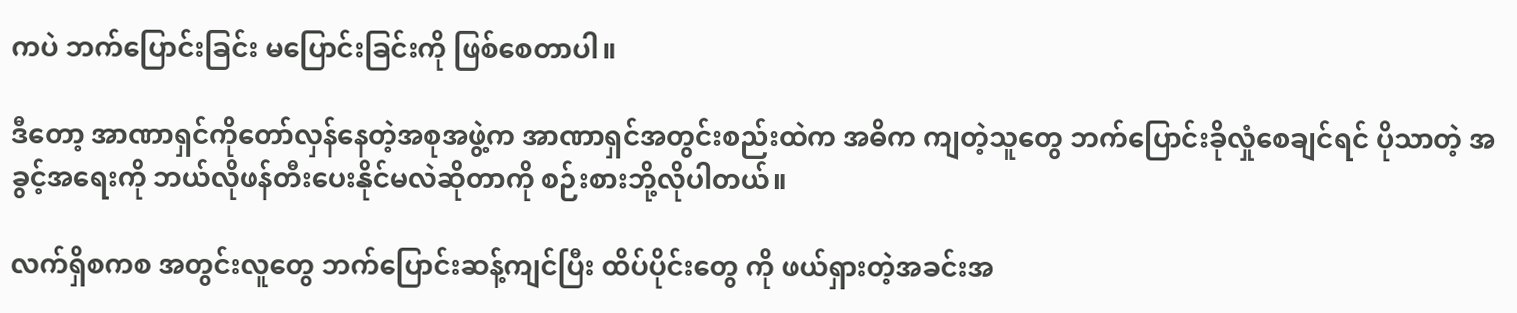ကပဲ ဘက်ပြောင်းခြင်း မပြောင်းခြင်းကို ဖြစ်စေတာပါ။

ဒီတော့ အာဏာရှင်ကိုတော်လှန်နေတဲ့အစုအဖွဲ့က အာဏာရှင်အတွင်းစည်းထဲက အဓိက ကျတဲ့သူတွေ ဘက်ပြောင်းခိုလှုံစေချင်ရင် ပိုသာတဲ့ အခွင့်အရေးကို ဘယ်လိုဖန်တီးပေးနိုင်မလဲဆိုတာကို စဉ်းစားဘို့လိုပါတယ်။

လက်ရှိစကစ အတွင်းလူတွေ ဘက်ပြောင်းဆန့်ကျင်ပြီး ထိပ်ပိုင်းတွေ ကို ဖယ်ရှားတဲ့အခင်းအ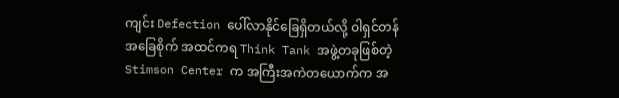ကျင်း Defection ပေါ်လာနိုင်ခြေရှိတယ်လို့ ဝါရှင်တန်အခြေစိုက် အထင်ကရ Think Tank အဖွဲ့တခုဖြစ်တဲ့ Stimson Center က အကြီးအကဲတယောက်က အ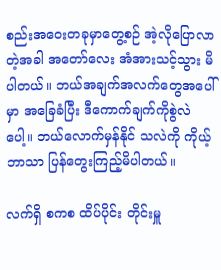စည်းအဝေးတခုမှာတွေ့စဉ် အဲ့လိုပြောလာတဲ့အခါ အတော်လေး အံအားသင့်သွား မိပါတယ်။ ဘယ်အချက်အလက်တွေအပေါ်မှာ အခြေခံပြီး ဒီကောက်ချက်ကိုစွဲလဲပေါ့။ ဘယ်လောက်မှန်နိုင် သလဲကို ကိုယ့်ဘာသာ ပြန်တွေးကြည့်မိပါတယ်။

လက်ရှိ စကစ ထိပ်ပိုင်း တိုင်းမှူ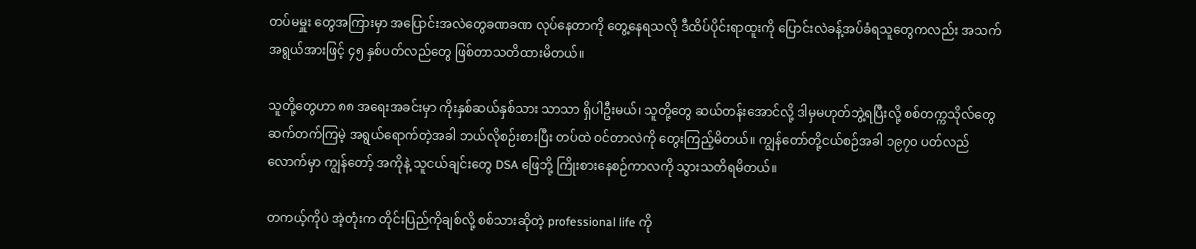တပ်မမှူး တွေအကြားမှာ အပြောင်းအလဲတွေခဏခဏ လုပ်နေတာကို တွေ့နေရသလို ဒီထိပ်ပိုင်းရာထူးကို ပြောင်းလဲခန့်အပ်ခံရသူတွေကလည်း အသက်အရွယ်အားဖြင့် ၄၅ နှစ်ပတ်လည်တွေ ဖြစ်တာသတိထားမိတယ်။

သူတို့တွေဟာ ၈၈ အရေးအခင်းမှာ ကိုးနှစ်ဆယ်နှစ်သား သာသာ ရှိပါဦးမယ်၊ သူတို့တွေ ဆယ်တန်းအောင်လို့ ဒါမှမဟုတ်ဘွဲ့ရပြီးလို့ စစ်တက္ကသိုလ်တွေဆက်တက်ကြမဲ့ အရွယ်ရောက်တဲ့အခါ ဘယ်လိုစဉ်းစားပြီး တပ်ထဲ ဝင်တာလဲကို တွေးကြည့်မိတယ်။ ကျွန်တော်တို့ငယ်စဉ်အခါ ၁၉၇၀ ပတ်လည်လောက်မှာ ကျွန်တော့် အကိုနဲ့ သူငယ်ချင်းတွေ DSA ဖြေဘို့ ကြိုးစားနေစဉ်ကာလကို သွားသတိရမိတယ်။

တကယ့်ကိုပဲ အဲ့တုံးက တိုင်းပြည်ကိုချစ်လို့ စစ်သားဆိုတဲ့ professional life ကို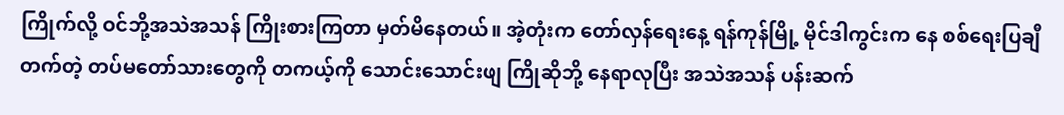ကြိုက်လို့ ဝင်ဘို့အသဲအသန် ကြိုးစားကြတာ မှတ်မိနေတယ်။ အဲ့တုံးက တော်လှန်ရေးနေ့ ရန်ကုန်မြို့ မိုင်ဒါကွင်းက နေ စစ်ရေးပြချီတက်တဲ့ တပ်မတော်သားတွေကို တကယ့်ကို သောင်းသောင်းဖျ ကြိုဆိုဘို့ နေရာလုပြီး အသဲအသန် ပန်းဆက်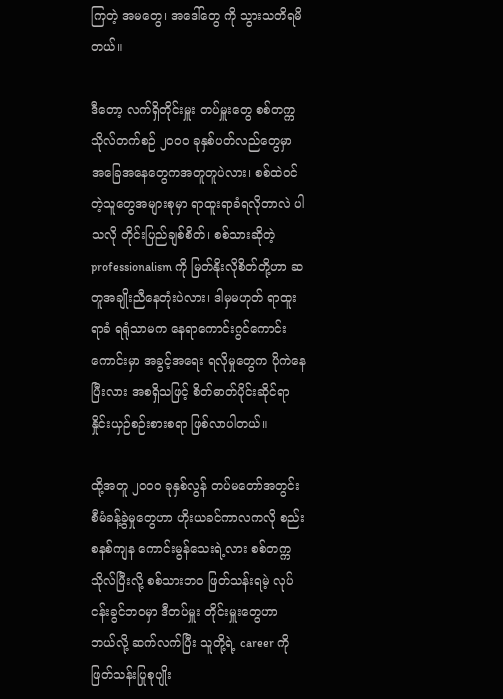ကြတဲ့ အမတွေ၊ အဒေါ်တွေ ကို သွားသတိရမိတယ်။

ဒီတော့ လက်ရှိတိုင်းမှူး တပ်မှူးတွေ စစ်တက္ကသိုလ်တက်စဉ် ၂၀၀၀ ခုနှစ်ပတ်လည်တွေမှာ အခြေအနေတွေကအတူတူပဲလား၊ စစ်ထဲဝင်တဲ့သူတွေအများစုမှာ ရာထူးရာခံရလိုတာလဲ ပါသလို တိုင်းပြည်ချစ်စိတ်၊ စစ်သားဆိုတဲ့ professionalism ကို မြတ်နိုးလိုစိတ်တို့ဟာ ဆတူအချိုးညီနေတုံးပဲလား၊ ဒါမှမဟုတ် ရာထူးရာခံ ရရုံသာမက နေရာကောင်းဂွင်ကောင်းကောင်းမှာ အခွင့်အရေး ရလိုမှုတွေက ပိုကဲနေပြီးလား အစရှိသဖြင့် စိတ်ဓာတ်ပိုင်းဆိုင်ရာ နှိုင်းယှဉ်စဉ်းစားစရာ ဖြစ်လာပါတယ်။

ထို့အတူ ၂၀၀၀ ခုနှစ်လွန် တပ်မတော်အတွင်း စီမံခန့်ခွဲမှုတွေဟာ ဟိုးယခင်ကာလကလို စည်းစနစ်ကျန ကောင်းမွန်သေးရဲ့လား စစ်တက္ကသိုလ်ပြီးလို့ စစ်သားဘဝ ဖြတ်သန်းရမဲ့ လုပ်ငန်းခွင်ဘဝမှာ ဒီတပ်မှူး တိုင်းမှူးတွေဟာ ဘယ်လို့ ဆက်လက်ပြီး သူတို့ရဲ့ career ကို ဖြတ်သန်းပြုစုပျိုး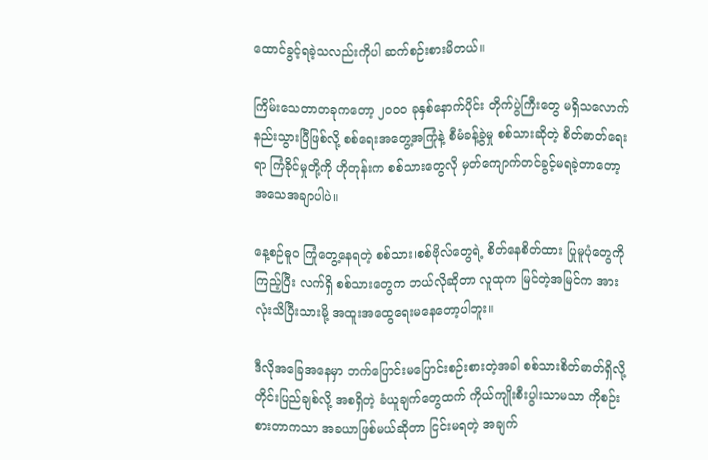ထောင်ခွင့်ရခဲ့သလည်းကိုပါ ဆက်စဉ်းစားမိတယ်။

ကြိမ်းသေတာတခုကတော့ ၂၀၀၀ ခုနှစ်နောက်ပိုင်း တိုက်ပွဲကြီးတွေ မရှိသလောက်နည်းသွားပြီဖြစ်လို့ စစ်ရေးအတွေ့အကြုံနဲ့ စီမံခန့်ခွဲမှု စစ်သားဆိုတဲ့ စိတ်ဓာတ်ရေးရာ ကြံခိုင်မှုတို့ကို ဟိုတုန်းက စစ်သားတွေလို မှတ်ကျောက်တင်ခွင့်မရခဲ့တာတော့ အသေအချာပါပဲ။

နေ့စဉ်ဓူဝ ကြုံတွေ့နေရတဲ့ စစ်သား၊စစ်ဗိုလ်တွေရဲ့ စိတ်နေစိတ်ထား ပြုမူပုံတွေကို ကြည့်ပြီး လက်ရှိ စစ်သားတွေက ဘယ်လိုဆိုတာ လူထုက မြင်တဲ့အမြင်က အားလုံးသိပြီးသားမို့ အထူးအထွေရေးမနေတော့ပါဘူး။

ဒီလိုအခြေအနေမှာ ဘက်ပြောင်းမပြောင်းစဉ်းစားတဲ့အခါ စစ်သားစိတ်ဓာတ်ရှိလို့ တိုင်းပြည်ချစ်လို့ အစရှိတဲ့ ခံယူချက်တွေထက် ကိုယ်ကျိုးစီးပွါးသာမသာ ကိုစဉ်းစားတာကသာ အခယာဖြစ်မယ်ဆိုတာ ငြင်းမရတဲ့ အချက်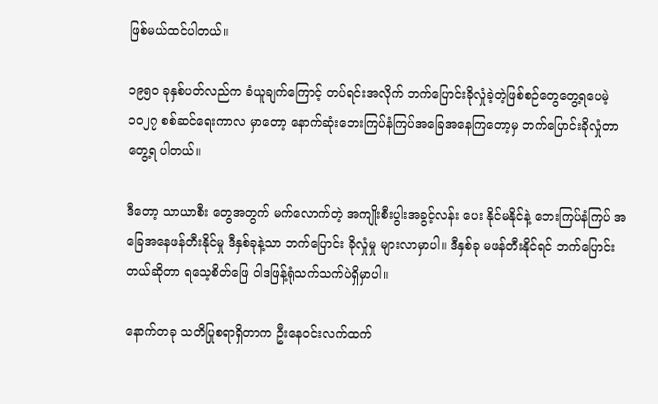ဖြစ်မယ်ထင်ပါတယ်။

၁၉၅၀ ခုနှစ်ပတ်လည်က ခံယူချက်ကြောင့် တပ်ရင်းအလိုက် ဘက်ပြောင်းခိုလှုံခဲ့တဲ့ဖြစ်စဉ်တွေတွေ့ရပေမဲ့ ၁၀၂၇ စစ်ဆင်ရေးကာလ မှာတော့ နောက်ဆုံးဘေးကြပ်နံကြပ်အခြေအနေကြတော့မှ ဘက်ပြောင်းခိုလှုံတာ တွေ့ရ ပါတယ်။

ဒီတော့ သာယာစီး တွေအတွက် မက်လောက်တဲ့ အကျိုးစီးပွါးအခွင့်လန်း ပေး နိုင်မနိုင်နဲ့ ဘေးကြပ်နံကြပ် အခြေအနေဖန်တီးနိုင်မှု ဒီနှစ်ခုနဲ့သာ ဘက်ပြောင်း ခိုလှုံမှု များလာမှာပါ။ ဒီနှစ်ခု မဖန်တီးနိုင်ရင် ဘက်ပြောင်း တယ်ဆိုတာ ရသေ့စိတ်ဖြေ ဝါဒဖြန့်ရုံသက်သက်ပဲရှိမှာပါ။

နောက်တခု သတိပြုစရာရှိတာက ဦးနေဝင်းလက်ထက်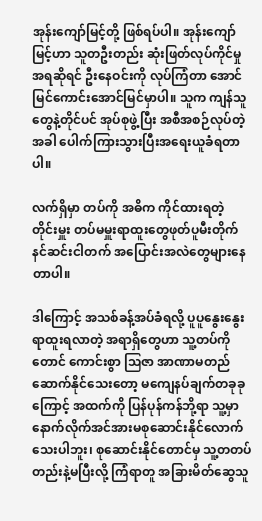အုန်းကျော်မြင့်တို့ ဖြစ်ရပ်ပါ။ အုန်းကျော်မြင့်ဟာ သူတဦးတည်း ဆုံးဖြတ်လုပ်ကိုင်မှု အရဆိုရင် ဦးနေဝင်းကို လုပ်ကြံတာ အောင်မြင်ကောင်းအောင်မြင်မှာပါ။ သူက ကျန်သူတွေနဲ့တိုင်ပင် အုပ်စုဖွဲ့ပြီး အစီအစဉ်လုပ်တဲ့အခါ ပေါက်ကြားသွားပြီးအရေးယူခံရတာပါ။

လက်ရှိမှာ တပ်ကို အဓိက ကိုင်ထားရတဲ့ တိုင်းမှူး တပ်မမှူးရာထူးတွေဖုတ်ပူမီးတိုက် နင်ဆင်းငါတက် အပြောင်းအလဲတွေများနေတာပါ။

ဒါကြောင့် အသစ်ခန့်အပ်ခံရလို့ ပူပူနွေးနွေး ရာထူးရလာတဲ့ အရာရှိတွေဟာ သူ့တပ်ကိုတောင် ကောင်းစွာ ဩဇာ အာဏာမတည်ဆောက်နိုင်သေးတော့ မကျေနပ်ချက်တခုခုကြောင့် အထက်ကို ပြန်ပုန်ကန်ဘို့ရာ သူ့မှာ နောက်လိုက်အင်အားမစုဆောင်းနိုင်လောက်သေးပါဘူး၊ စုဆောင်းနိုင်တောင်မှ သူ့တတပ်တည်းနဲ့မပြီးလို့ ကြံရာတူ အခြားမိတ်ဆွေသူ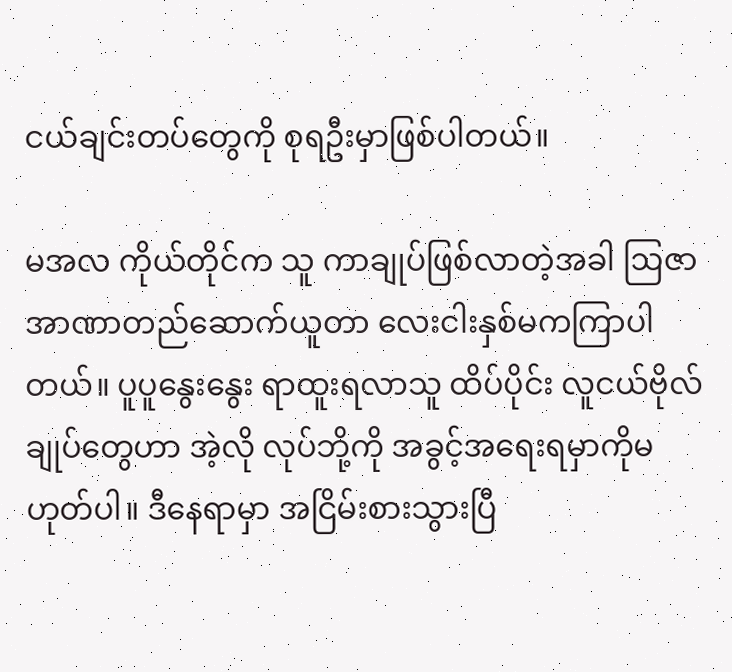ငယ်ချင်းတပ်တွေကို စုရဦးမှာဖြစ်ပါတယ်။

မအလ ကိုယ်တိုင်က သူ ကာချုပ်ဖြစ်လာတဲ့အခါ ဩဇာအာဏာတည်ဆောက်ယူတာ လေးငါးနှစ်မကကြာပါတယ်။ ပူပူနွေးနွေး ရာထူးရလာသူ ထိပ်ပိုင်း လူငယ်ဗိုလ်ချုပ်တွေဟာ အဲ့လို လုပ်ဘို့ကို အခွင့်အရေးရမှာကိုမဟုတ်ပါ။ ဒီနေရာမှာ အငြိမ်းစားသွားပြီ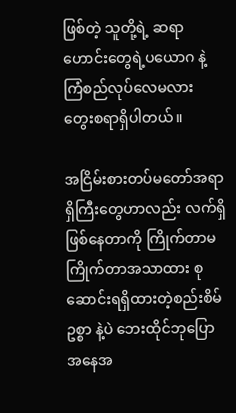ဖြစ်တဲ့ သူတို့ရဲ့ ဆရာဟောင်းတွေရဲ့ပယောဂ နဲ့ ကြံစည်လုပ်လေမလား တွေးစရာရှိပါတယ်။

အငြိမ်းစားတပ်မတော်အရာရှိကြီးတွေဟာလည်း လက်ရှိဖြစ်နေတာကို ကြိုက်တာမကြိုက်တာအသာထား စုဆောင်းရရှိထားတဲ့စည်းစိမ်ဥစ္စာ နဲ့ပဲ ဘေးထိုင်ဘုပြော အနေအ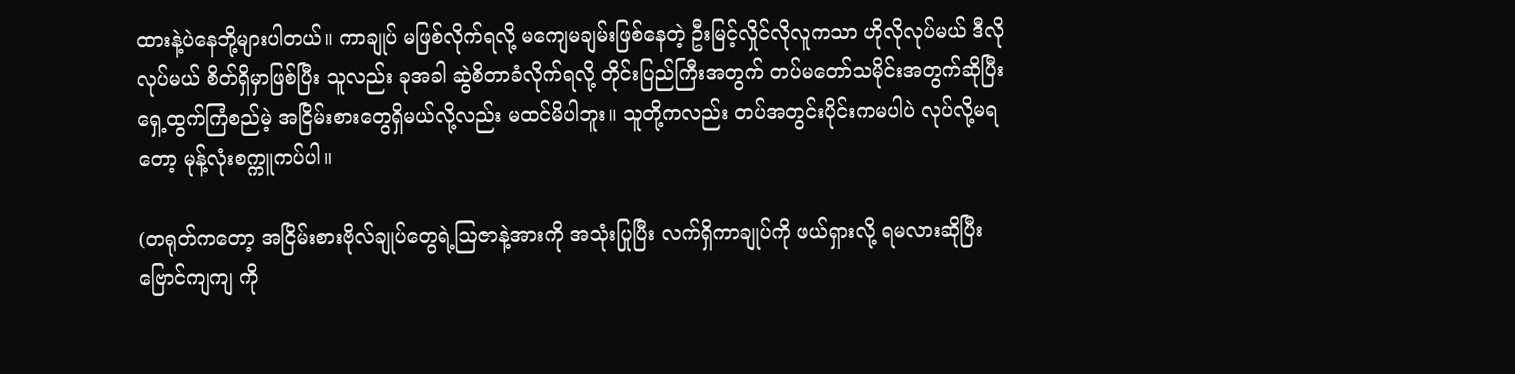ထားနဲ့ပဲနေဘို့များပါတယ်။ ကာချုပ် မဖြစ်လိုက်ရလို့ မကျေမချမ်းဖြစ်နေတဲ့ ဦးမြင့်လှိုင်လိုလူကသာ ဟိုလိုလုပ်မယ် ဒီလိုလုပ်မယ် စိတ်ရှိမှာဖြစ်ပြီး သူလည်း ခုအခါ ဆွဲစိတာခံလိုက်ရလို့ တိုင်းပြည်ကြီးအတွက် တပ်မတော်သမိုင်းအတွက်ဆိုပြီး ရှေ့ထွက်ကြံစည်မဲ့ အငြိမ်းစားတွေရှိမယ်လို့လည်း မထင်မိပါဘူး။ သူတို့ကလည်း တပ်အတွင်းပိုင်းကမပါပဲ လုပ်လို့မရတော့ မုန့်လုံးစက္ကူကပ်ပါ။

(တရုတ်ကတော့ အငြိမ်းစားဗိုလ်ချုပ်တွေရဲ့ဩဇာနဲ့အားကို အသုံးပြုပြီး လက်ရှိကာချုပ်ကို ဖယ်ရှားလို့ ရမလားဆိုပြီး ဗြောင်ကျကျ ကို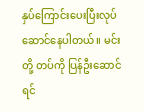နှပ်ကြောင်းပေးပြီးလုပ်ဆောင်နေပါတယ်။ မင်းတို့ တပ်ကို ပြန်ဦးဆောင်ရင်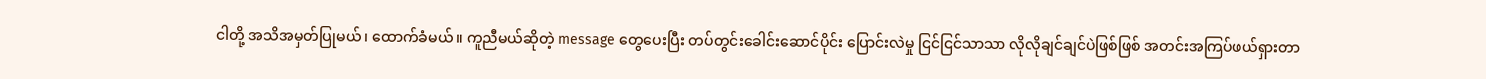ငါတို့ အသိအမှတ်ပြုမယ်၊ ထောက်ခံမယ်။ ကူညီမယ်ဆိုတဲ့ message တွေပေးပြီး တပ်တွင်းခေါင်းဆောင်ပိုင်း ပြောင်းလဲမှု ငြင်ငြင်သာသာ လိုလိုချင်ချင်ပဲဖြစ်ဖြစ် အတင်းအကြပ်ဖယ်ရှားတာ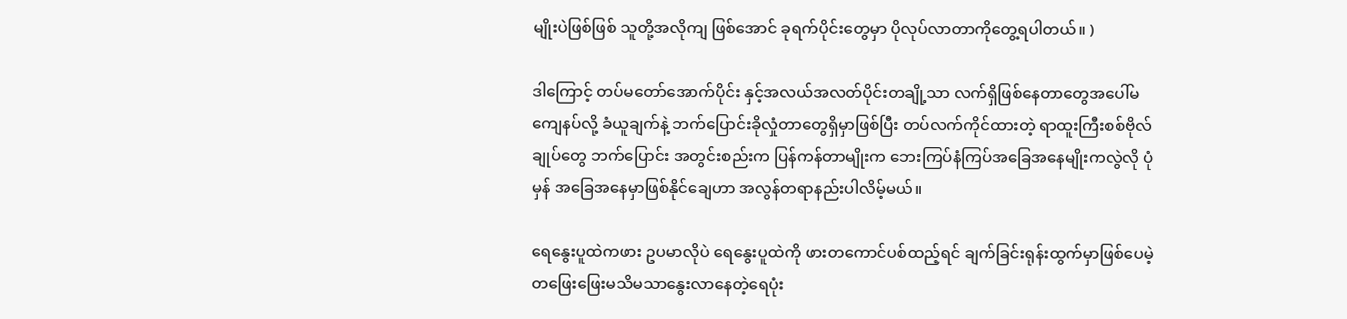မျိုးပဲဖြစ်ဖြစ် သူတို့အလိုကျ ဖြစ်အောင် ခုရက်ပိုင်းတွေမှာ ပိုလုပ်လာတာကိုတွေ့ရပါတယ်။ )

ဒါကြောင့် တပ်မတော်အောက်ပိုင်း နှင့်အလယ်အလတ်ပိုင်းတချို့သာ လက်ရှိဖြစ်နေတာတွေအပေါ်မကျေနပ်လို့ ခံယူချက်နဲ့ ဘက်ပြောင်းခိုလှုံတာတွေရှိမှာဖြစ်ပြီး တပ်လက်ကိုင်ထားတဲ့ ရာထူးကြီးစစ်ဗိုလ်ချုပ်တွေ ဘက်ပြောင်း အတွင်းစည်းက ပြန်ကန်တာမျိုးက ဘေးကြပ်နံကြပ်အခြေအနေမျိုးကလွဲလို ပုံမှန် အခြေအနေမှာဖြစ်နိုင်ချေဟာ အလွန်တရာနည်းပါလိမ့်မယ်။

ရေနွေးပူထဲကဖား ဥပမာလိုပဲ ရေနွေးပူထဲကို ဖားတကောင်ပစ်ထည့်ရင် ချက်ခြင်းရုန်းထွက်မှာဖြစ်ပေမဲ့ တဖြေးဖြေးမသိမသာနွေးလာနေတဲ့ရေပုံး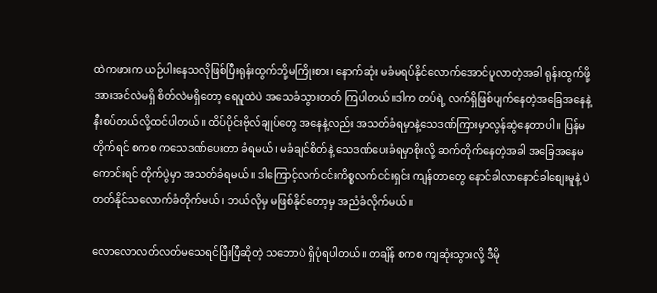ထဲကဖားက ယဉ်ပါးနေသလိုဖြစ်ပြီးရုန်းထွက်ဘို့မကြိုးစား၊ နောက်ဆုံး မခံမရပ်နိုင်လောက်အောင်ပူလာတဲ့အခါ ရုန်းထွက်ဖို့အားအင်လဲမရှိ စိတ်လဲမရှိတော့ ရေပူထဲပဲ အသေခံသွားတတ် ကြပါတယ်။ဒါက တပ်ရဲ့ လက်ရှိဖြစ်ပျက်နေတဲ့အခြေအနေနဲ့နီးစပ်တယ်လို့ထင်ပါတယ်။ ထိပ်ပိုင်းဗိုလ်ချုပ်တွေ အနေနဲ့လည်း အသတ်ခံရမှာနဲ့သေဒဏ်ကြားမှာလွန်ဆွဲနေတာပါ။ ပြန်မတိုက်ရင် စကစ ကသေဒဏ်ပေးတာ ခံရမယ်၊ မခံချင်စိတ်နဲ့ သေဒဏ်ပေးခံရမှာစိုးလို့ ဆက်တိုက်နေတဲ့အခါ အခြေအနေမကောင်းရင် တိုက်ပွဲမှာ အသတ်ခံရမယ်။ ဒါကြောင့်လက်ငင်းကိစ္စလက်ငင်းရှင်း ကျန်တာတွေ နောင်ခါလာနောင်ခါစျေးမူနဲ့ ပဲ တတ်နိုင်သလောက်ခံတိုက်မယ်၊ ဘယ်လိုမှ မဖြစ်နိုင်တော့မှ အညံခံလိုက်မယ်။

လောလောလတ်လတ်မသေရင်ပြီးပြီဆိုတဲ့ သဘောပဲ ရှိပုံရပါတယ်။ တချိန် စကစ ကျဆုံးသွားလို့ ဒီမို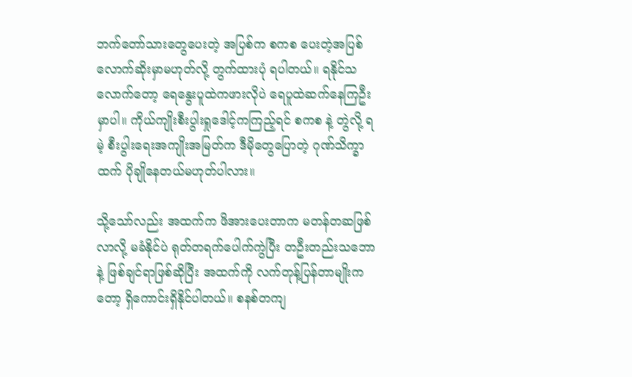ဘက်တော်သားတွေပေးတဲ့ အပြစ်က စကစ ပေးတဲ့အပြစ်လောက်ဆိုးမှာမဟုတ်လို့ တွက်ထားပုံ ရပါတယ်။ ရနိုင်သလောက်တော့ ရေနွေးပူထဲကဖားလိုပဲ ရေပူထဲဆက်နေကြဦးမှာပါ။ ကိုယ်ကျိုးစီးပွါးရှုဒေါင့်ကကြည့်ရင် စကစ နဲ့ တွဲလို့ ရမဲ့ စီးပွါးရေးအကျိုးအမြတ်က ဒီမိုတွေပြောတဲ့ ဂုဏ်သိက္ခာထက် ပိုချိုနေတယ်မဟုတ်ပါလား။

သို့သော်လည်း အထက်က ဖိအားပေးတာက မတန်တဆဖြစ်လာလို့ မခံနိုင်ပဲ ရုတ်တရက်ပေါက်ကွဲပြီး တဦးတည်းသဘောနဲ့ ဖြစ်ချင်ရာဖြစ်ဆိုပြီး အထက်ကို လက်တုန့်ပြန်တာမျိုးကတော့ ရှိကောင်းရှိနိုင်ပါတယ်။ စနစ်တကျ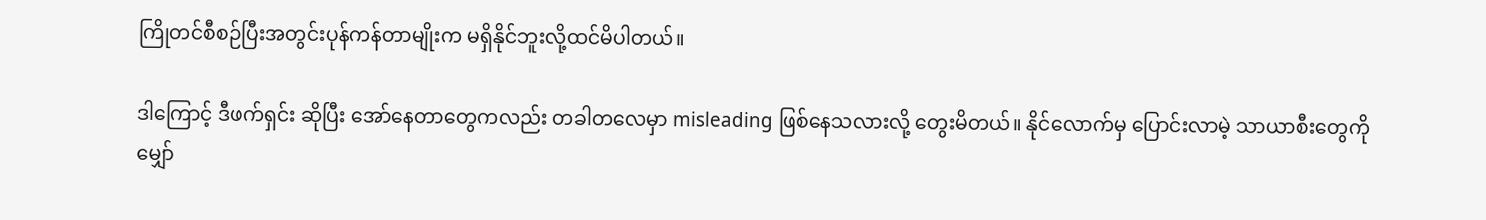ကြိုတင်စီစဉ်ပြီးအတွင်းပုန်ကန်တာမျိုးက မရှိနိုင်ဘူးလို့ထင်မိပါတယ်။

ဒါကြောင့် ဒီဖက်ရှင်း ဆိုပြီး အော်နေတာတွေကလည်း တခါတလေမှာ misleading ဖြစ်နေသလားလို့ တွေးမိတယ်။ နိုင်လောက်မှ ပြောင်းလာမဲ့ သာယာစီးတွေကို မျှော်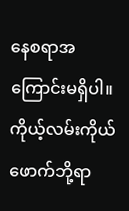နေစရာအကြောင်းမရှိပါ။ ကိုယ့်လမ်းကိုယ်ဖောက်ဘို့ရာ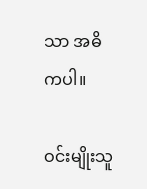သာ အဓိကပါ။

ဝင်းမျိုးသူ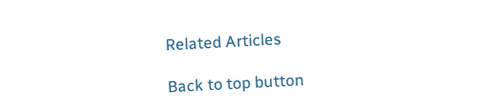Related Articles

Back to top button